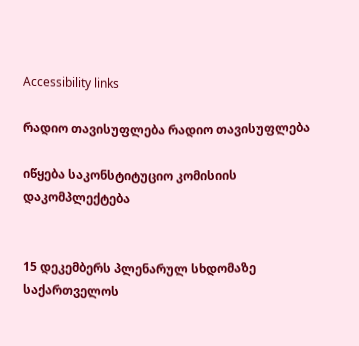Accessibility links

რადიო თავისუფლება რადიო თავისუფლება

იწყება საკონსტიტუციო კომისიის დაკომპლექტება


15 დეკემბერს პლენარულ სხდომაზე საქართველოს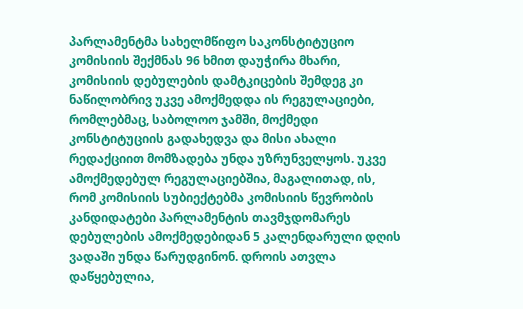პარლამენტმა სახელმწიფო საკონსტიტუციო კომისიის შექმნას 96 ხმით დაუჭირა მხარი, კომისიის დებულების დამტკიცების შემდეგ კი ნაწილობრივ უკვე ამოქმედდა ის რეგულაციები, რომლებმაც, საბოლოო ჯამში, მოქმედი კონსტიტუციის გადახედვა და მისი ახალი რედაქციით მომზადება უნდა უზრუნველყოს. უკვე ამოქმედებულ რეგულაციებშია, მაგალითად, ის, რომ კომისიის სუბიექტებმა კომისიის წევრობის კანდიდატები პარლამენტის თავმჯდომარეს დებულების ამოქმედებიდან 5 კალენდარული დღის ვადაში უნდა წარუდგინონ. დროის ათვლა დაწყებულია,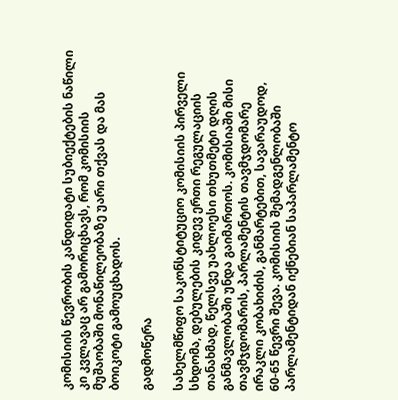კომისიის წევრობის კანდიდატი სუბიექტების ნაწილი კი კვლავაც არ გამორიცხავს, რომ კომისიის მუშაობაში მონაწილეობაზე უარი თქვას და მას ბოიკოტი გამოუცხადოს.

გადმოწერა

სახელმწიფო საკონსტიტუციო კომისიის პირველი სხდომა, დებულების კიდევ ერთი რეგულაციის თანახმად, წელსვე უახლოესი თხუთმეტი დღის განმავლობაში უნდა გაიმართოს. კომისიაში მისი თავმჯდომარის, პარლამენტის თავმჯდომარე ირაკლი კობახიძის, განმარტებით, სავარაუდოდ, 60-65 წევრი შევა. კომისიის შემადგენლობაში პარლამენტიდან იქნებიან საპარლამენტო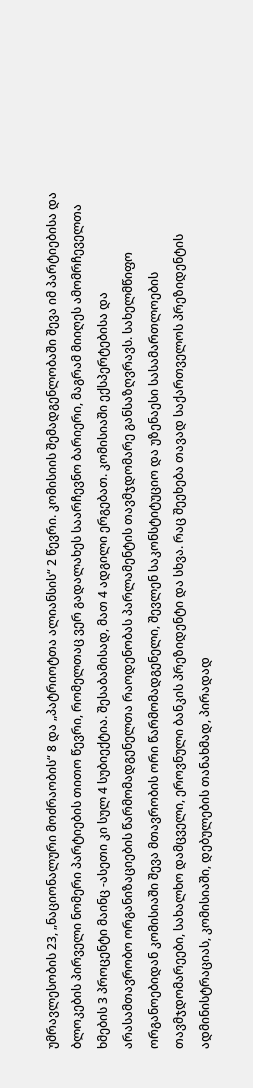უმრავლესობის 23, „ნაციონალური მოძრაობის“ 8 და „პატრიოტთა ალიანსის“ 2 წევრი. კომისიის შემადგენლობაში შევა იმ პარტიებისა და ბლოკების პირველი ნომერი პარტიების თითო წევრი, რომელთაც ვერ გადალახეს საარჩევნო ბარიერი, მაგრამ მიიღეს ამომრჩეველთა ხმების 3 პროცენტი მაინც -ასეთი კი სულ 4 სუბიექტია. შესაბამისად, მათ 4 ადგილი ერგებათ. კომისიაში ექსპერტებისა და არასამთავრობო ორგანიზაციების წარმომადგენელთა რაოდენობას პარლამენტის თავმჯდომარე განსაზღვრავს. სახელმწიფო ორგანოებიდან კომისიაში შევა მთავრობის ორი წარმომადგენელი, შევლენ საკონსტიტუციო და უზენაესი სასამართლოების თავმჯდომარეები, სახალხო დამცველი, ეროვნული ბანკის პრეზიდენტი და სხვა. რაც შეეხება თავად საქართველოს პრეზიდენტის ადმინისტრაციას, კომისიაში, დებულების თანახმად, პირადად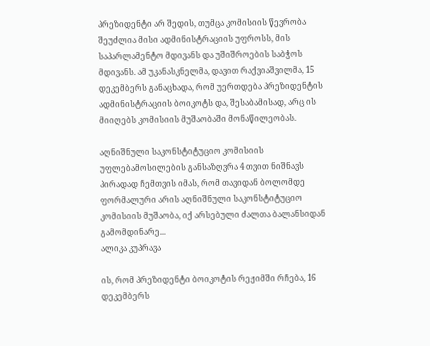პრეზიდენტი არ შედის, თუმცა კომისიის წევრობა შეუძლია მისი ადმინისტრაციის უფროსს, მის საპარლამენტო მდივანს და უშიშროების საბჭოს მდივანს. ამ უკანასკნელმა, დავით რაქვიაშვილმა, 15 დეკემბერს განაცხადა, რომ უერთდება პრეზიდენტის ადმინისტრაციის ბოიკოტს და, შესაბამისად, არც ის მიიღებს კომისიის მუშაობაში მონაწილეობას.

აღნიშნული საკონსტიტუციო კომისიის უფლებამოსილების განსაზღვრა 4 თვით ნიშნავს პირადად ჩემთვის იმას, რომ თავიდან ბოლომდე ფორმალური არის აღნიშნული საკონსტიტუციო კომისიის მუშაობა, იქ არსებული ძალთა ბალანსიდან გამომდინარე...
ალიკა კუპრავა

ის, რომ პრეზიდენტი ბოიკოტის რეჟიმში რჩება, 16 დეკემბერს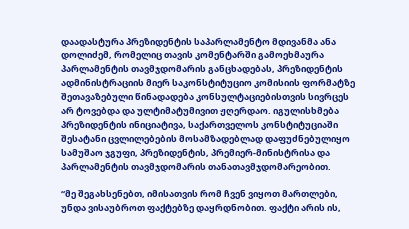დაადასტურა პრეზიდენტის საპარლამენტო მდივანმა ანა დოლიძემ, რომელიც თავის კომენტარში გამოეხმაურა პარლამენტის თავმჯდომარის განცხადებას, პრეზიდენტის ადმინისტრაციის მიერ საკონსტიტუციო კომისიის ფორმატზე შეთავაზებული წინადადება კონსულტაციებისთვის სივრცეს არ ტოვებდა და ულტიმატუმივით ჟღერდაო. იგულისხმება პრეზიდენტის ინიციატივა, საქართველოს კონსტიტუციაში შესატანი ცვლილებების მოსამზადებლად დაფუძნებულიყო სამუშაო ჯგუფი, პრეზიდენტის, პრემიერ-მინისტრისა და პარლამენტის თავმჯდომარის თანათავმჯდომარეობით.

“მე შეგახსენებთ, იმისათვის რომ ჩვენ ვიყოთ მართლები, უნდა ვისაუბროთ ფაქტებზე დაყრდნობით. ფაქტი არის ის,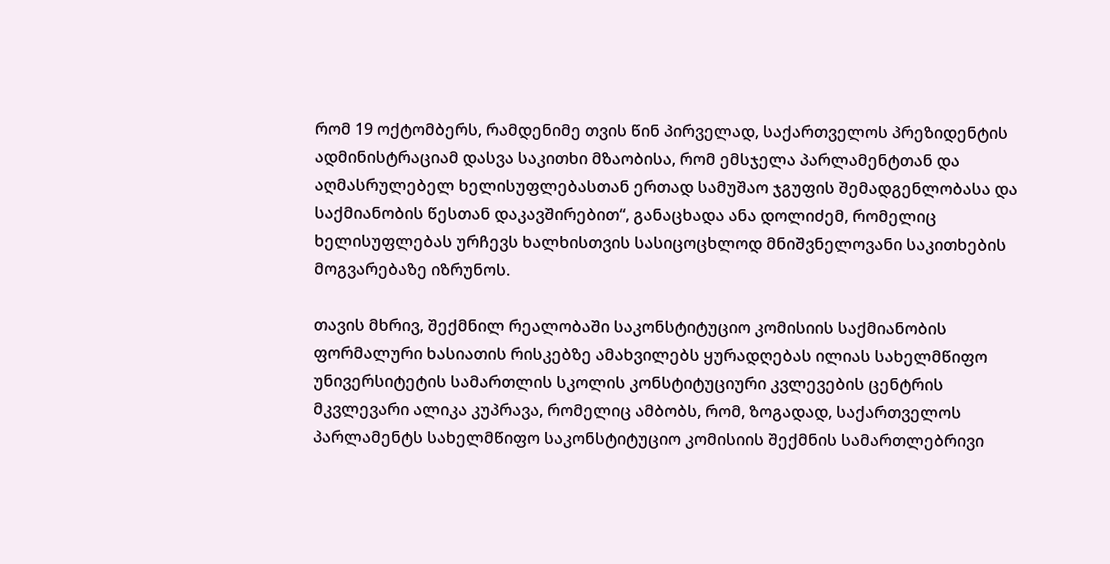რომ 19 ოქტომბერს, რამდენიმე თვის წინ პირველად, საქართველოს პრეზიდენტის ადმინისტრაციამ დასვა საკითხი მზაობისა, რომ ემსჯელა პარლამენტთან და აღმასრულებელ ხელისუფლებასთან ერთად სამუშაო ჯგუფის შემადგენლობასა და საქმიანობის წესთან დაკავშირებით“, განაცხადა ანა დოლიძემ, რომელიც ხელისუფლებას ურჩევს ხალხისთვის სასიცოცხლოდ მნიშვნელოვანი საკითხების მოგვარებაზე იზრუნოს.

თავის მხრივ, შექმნილ რეალობაში საკონსტიტუციო კომისიის საქმიანობის ფორმალური ხასიათის რისკებზე ამახვილებს ყურადღებას ილიას სახელმწიფო უნივერსიტეტის სამართლის სკოლის კონსტიტუციური კვლევების ცენტრის მკვლევარი ალიკა კუპრავა, რომელიც ამბობს, რომ, ზოგადად, საქართველოს პარლამენტს სახელმწიფო საკონსტიტუციო კომისიის შექმნის სამართლებრივი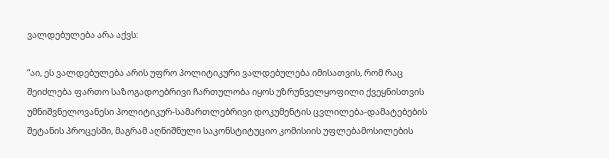ვალდებულება არა აქვს:

“აი, ეს ვალდებულება არის უფრო პოლიტიკური ვალდებულება იმისათვის, რომ რაც შეიძლება ფართო საზოგადოებრივი ჩართულობა იყოს უზრუნველყოფილი ქვეყნისთვის უმნიშვნელოვანესი პოლიტიკურ-სამართლებრივი დოკუმენტის ცვლილება-დამატებების შეტანის პროცესში, მაგრამ აღნიშნული საკონსტიტუციო კომისიის უფლებამოსილების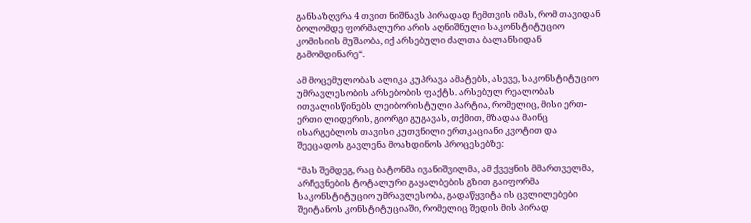განსაზღვრა 4 თვით ნიშნავს პირადად ჩემთვის იმას, რომ თავიდან ბოლომდე ფორმალური არის აღნიშნული საკონსტიტუციო კომისიის მუშაობა, იქ არსებული ძალთა ბალანსიდან გამომდინარე“.

ამ მოცემულობას ალიკა კუპრავა ამატებს, ასევე, საკონსტიტუციო უმრავლესობის არსებობის ფაქტს. არსებულ რეალობას ითვალისწინებს ლეიბორისტული პარტია, რომელიც, მისი ერთ-ერთი ლიდერის, გიორგი გუგავას, თქმით, მზადაა მაინც ისარგებლოს თავისი კუთვნილი ერთკაციანი კვოტით და შეეცადოს გავლენა მოახდინოს პროცესებზე:

“მას შემდეგ, რაც ბატონმა ივანიშვილმა, ამ ქვეყნის მმართველმა, არჩევნების ტოტალური გაყალბების გზით გაიფორმა საკონსტიტუციო უმრავლესობა, გადაწყვიტა ის ცვლილებები შეიტანოს კონსტიტუციაში, რომელიც შედის მის პირად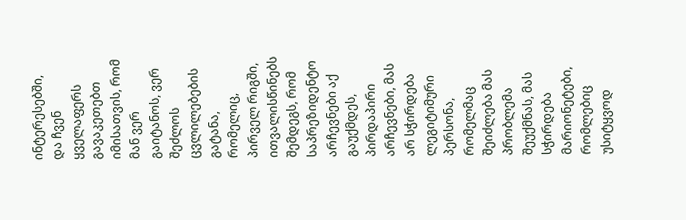ინტერესებში, და ჩვენ ყველაფერს გავაკეთებთ იმისათვის, რომ მან ვერ გაიტანოს, ვერ შეძლოს ცვლილებების გატანა, რომელიც, პირველ რიგში, ითვალისწინებს შემდეგს, რომ საპრეზიდენტო არჩევნები აქ გაუქმდეს, პირდაპირი არჩევნები, მას არ სჭირდება ლეგიტიმური პერსონა, რომელმაც შეიძლება მას პრობლემა შეუქმნას, მას სჭირდება მარიონეტები, რომლებიც უსიტყვოდ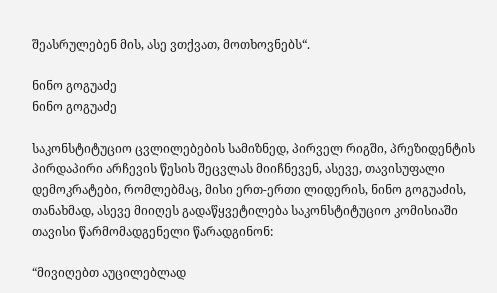შეასრულებენ მის, ასე ვთქვათ, მოთხოვნებს“.

ნინო გოგუაძე
ნინო გოგუაძე

საკონსტიტუციო ცვლილებების სამიზნედ, პირველ რიგში, პრეზიდენტის პირდაპირი არჩევის წესის შეცვლას მიიჩნევენ, ასევე, თავისუფალი დემოკრატები, რომლებმაც, მისი ერთ-ერთი ლიდერის, ნინო გოგუაძის, თანახმად, ასევე მიიღეს გადაწყვეტილება საკონსტიტუციო კომისიაში თავისი წარმომადგენელი წარადგინონ:

“მივიღებთ აუცილებლად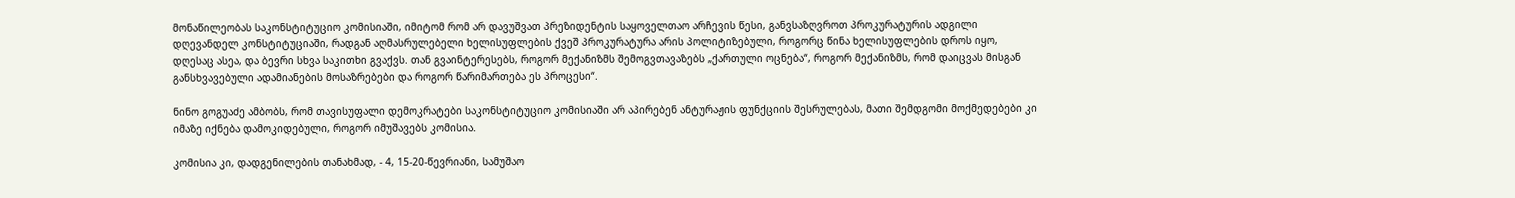მონაწილეობას საკონსტიტუციო კომისიაში, იმიტომ რომ არ დავუშვათ პრეზიდენტის საყოველთაო არჩევის წესი, განვსაზღვროთ პროკურატურის ადგილი დღევანდელ კონსტიტუციაში, რადგან აღმასრულებელი ხელისუფლების ქვეშ პროკურატურა არის პოლიტიზებული, როგორც წინა ხელისუფლების დროს იყო, დღესაც ასეა, და ბევრი სხვა საკითხი გვაქვს. თან გვაინტერესებს, როგორ მექანიზმს შემოგვთავაზებს „ქართული ოცნება“, როგორ მექანიზმს, რომ დაიცვას მისგან განსხვავებული ადამიანების მოსაზრებები და როგორ წარიმართება ეს პროცესი“.

ნინო გოგუაძე ამბობს, რომ თავისუფალი დემოკრატები საკონსტიტუციო კომისიაში არ აპირებენ ანტურაჟის ფუნქციის შესრულებას, მათი შემდგომი მოქმედებები კი იმაზე იქნება დამოკიდებული, როგორ იმუშავებს კომისია.

კომისია კი, დადგენილების თანახმად, - 4, 15-20-წევრიანი, სამუშაო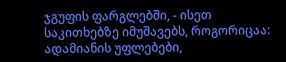ჯგუფის ფარგლებში, - ისეთ საკითხებზე იმუშავებს, როგორიცაა: ადამიანის უფლებები,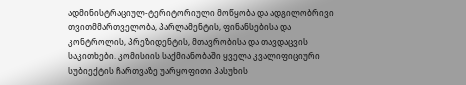ადმინისტრაციულ-ტერიტორიული მოწყობა და ადგილობრივი თვითმმართველობა, პარლამენტის, ფინანსებისა და კონტროლის, პრეზიდენტის, მთავრობისა და თავდაცვის საკითხები. კომისიის საქმიანობაში ყველა კვალიფიციური სუბიექტის ჩართვაზე უარყოფითი პასუხის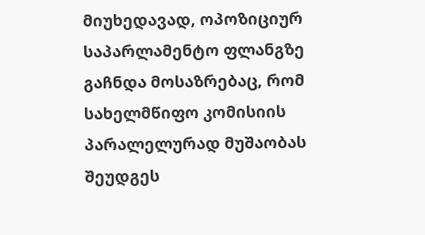მიუხედავად, ოპოზიციურ საპარლამენტო ფლანგზე გაჩნდა მოსაზრებაც, რომ სახელმწიფო კომისიის პარალელურად მუშაობას შეუდგეს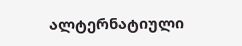ალტერნატიული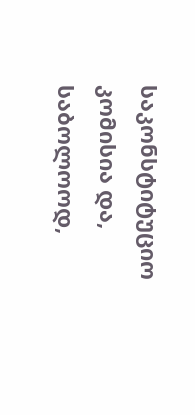საკონსტიტუციო კომისია და, საბოლოოდ,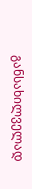განსახილველად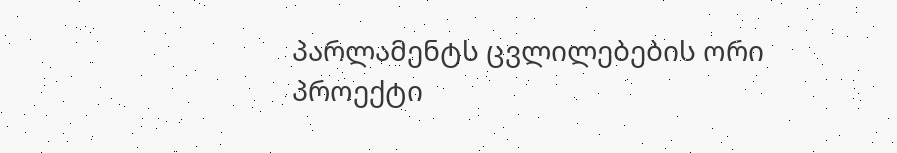პარლამენტს ცვლილებების ორი პროექტი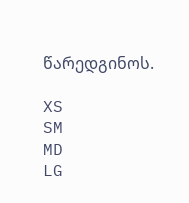წარედგინოს.

XS
SM
MD
LG